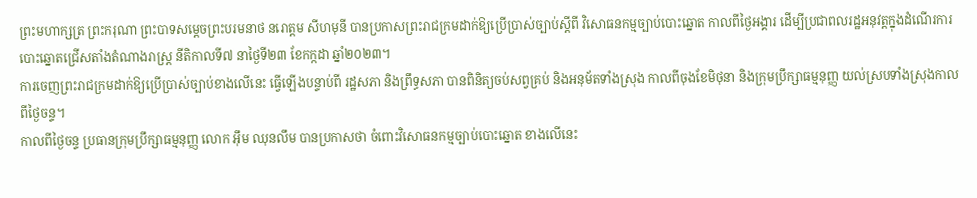ព្រះមហាក្សត្រ ព្រះករុណា ព្រះបាទសម្តេចព្រះបរមនាថ នរោត្តម សីហមុនី បានប្រកាសព្រះរាជក្រមដាក់ឱ្យប្រើប្រាស់ច្បាប់ស្ដីពី វិសោធនកម្មច្បាប់បោះឆ្នោត កាលពីថ្ងៃអង្គារ ដើម្បីប្រជាពលរដ្ឋអនុវត្តក្នុងដំណើរការបោះឆ្នោតជ្រើសតាំងតំណាងរាស្ត្រ នីតិកាលទី៧ នាថ្ងៃទី២៣ ខែកក្កដា ឆ្នាំ២០២៣។
ការចេញព្រះរាជក្រមដាក់ឱ្យប្រើប្រាស់ច្បាប់ខាងលើនេះ ធ្វើឡើងបន្ទាប់ពី រដ្ឋសភា និងព្រឹទ្ធសភា បានពិនិត្យចប់សព្វគ្រប់ និងអនុម័តទាំងស្រុង កាលពីចុងខែមិថុនា និងក្រុមប្រឹក្សាធម្មនុញ្ញ យល់ស្របទាំងស្រុងកាលពីថ្ងៃចន្ទ។
កាលពីថ្ងៃចន្ទ ប្រធានក្រុមប្រឹក្សាធម្មនុញ្ញ លោក អុឹម ឈុនលឹម បានប្រកាសថា ចំពោះវិសោធនកម្មច្បាប់បោះឆ្នោត ខាងលើនេះ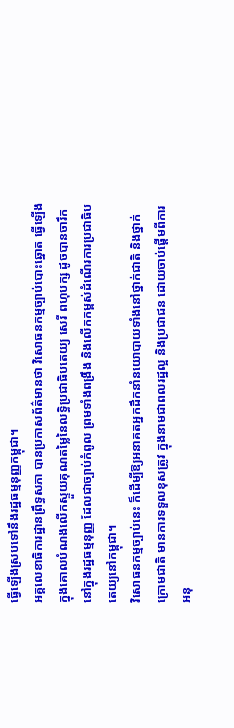ធ្វើឡើងស្របទៅនឹងរដ្ឋធម្មនុញ្ញកម្ពុជា។
អគ្គលេខាធិការដ្ឋានព្រឹទ្ធសភា បានប្រកាសព័ត៌មានថា វិសោធនកម្មច្បាប់បោះឆ្នោត ធ្វើឡើងក្នុងគោលបំណងលើកស្ទួយគុណតម្លៃនៃលទ្ធិប្រជាធិបតេយ្យ សេរី ពហុបក្ស ដូចបានចារឹកនៅក្នុងរដ្ឋធម្មនុញ្ញ ដែលជាច្បាប់កំពូល ព្រមទាំងពង្រឹង និងលើកកម្ពស់ដំណើរការប្រជាធិបតេយ្យនៅកម្ពុជា។
វិសោធនកម្មច្បាប់នេះ ក៏ដើម្បីឱ្យអនាគតអ្នកដឹកនាំនយោបាយទាំងនៅថ្នាក់ជាតិ និងថ្នាក់ក្រោមជាតិ មានការទទួលខុសត្រូវ ក្នុងនាមជាពលរដ្ឋល្អ និងប្រជាជន ដោយចាប់ផ្តើមពីការអនុ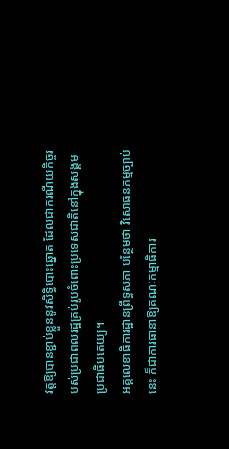វត្តឱ្យបានខ្ជាប់ខ្លួននូវសិទ្ធិបោះឆ្នោត ដែលជាករណីយកិច្ចរបស់ប្រជាពលរដ្ឋគ្រប់រូបចំពោះប្រទេសជាតិនៅក្នុងសង្គមប្រជាធិបតេយ្យ។
អគ្គលេខាធិការដ្ឋានព្រឹទ្ធសភា បន្ថែមថា វិសោធនកម្មច្បាប់នេះ ក៏ជាការធានាឱ្យគណៈកម្មាធិការ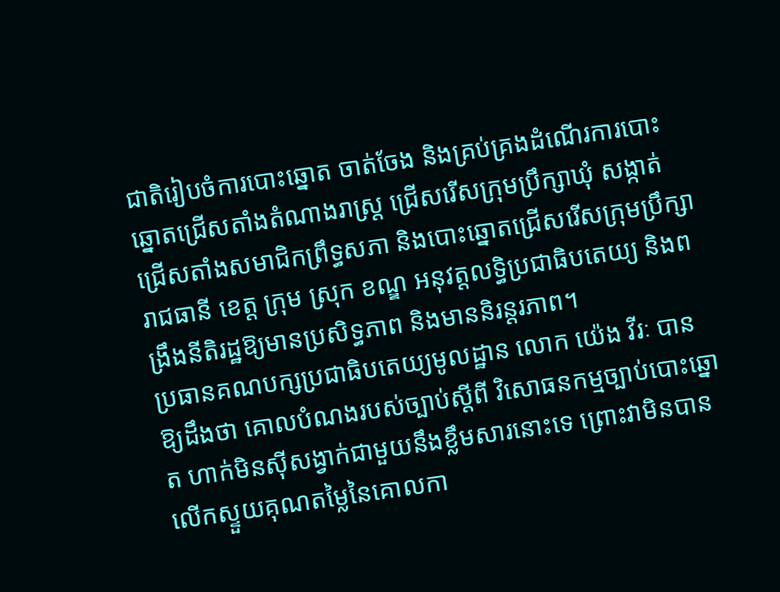ជាតិរៀបចំការបោះឆ្នោត ចាត់ចែង និងគ្រប់គ្រងដំណើរការបោះឆ្នោតជ្រើសតាំងតំណាងរាស្ត្រ ជ្រើសរើសក្រុមប្រឹក្សាឃុំ សង្កាត់ ជ្រើសតាំងសមាជិកព្រឹទ្ធសភា និងបោះឆ្នោតជ្រើសរើសក្រុមប្រឹក្សារាជធានី ខេត្ត ក្រុម ស្រុក ខណ្ឌ អនុវត្តលទ្ធិប្រជាធិបតេយ្យ និងពង្រឹងនីតិរដ្ឋឱ្យមានប្រសិទ្ធភាព និងមាននិរន្តរភាព។
ប្រធានគណបក្សប្រជាធិបតេយ្យមូលដ្ឋាន លោក យ៉េង វីរៈ បានឱ្យដឹងថា គោលបំណងរបស់ច្បាប់ស្ដីពី វិសោធនកម្មច្បាប់បោះឆ្នោត ហាក់មិនស៊ីសង្វាក់ជាមួយនឹងខ្លឹមសារនោះទេ ព្រោះវាមិនបានលើកស្ទួយគុណតម្លៃនៃគោលកា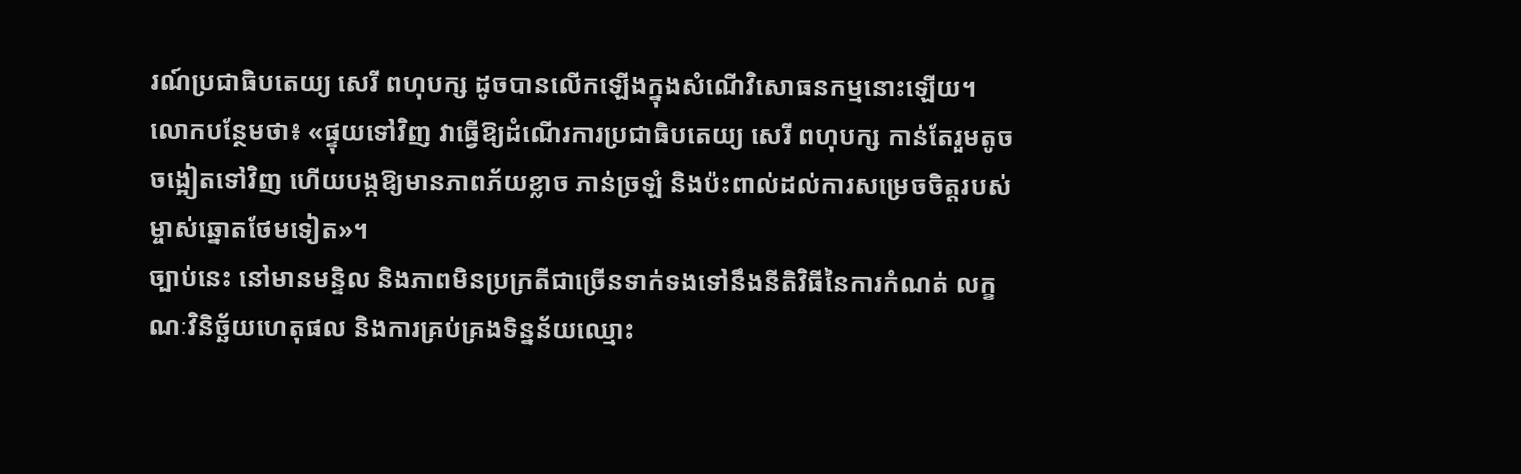រណ៍ប្រជាធិបតេយ្យ សេរី ពហុបក្ស ដូចបានលើកឡើងក្នុងសំណើវិសោធនកម្មនោះឡើយ។
លោកបន្ថែមថា៖ «ផ្ទុយទៅវិញ វាធ្វើឱ្យដំណើរការប្រជាធិបតេយ្យ សេរី ពហុបក្ស កាន់តែរួមតូច ចង្អៀតទៅវិញ ហើយបង្កឱ្យមានភាពភ័យខ្លាច ភាន់ច្រឡំ និងប៉ះពាល់ដល់ការសម្រេចចិត្តរបស់ម្ចាស់ឆ្នោតថែមទៀត»។
ច្បាប់នេះ នៅមានមន្ទិល និងភាពមិនប្រក្រតីជាច្រើនទាក់ទងទៅនឹងនីតិវិធីនៃការកំណត់ លក្ខណៈវិនិច្ឆ័យហេតុផល និងការគ្រប់គ្រងទិន្នន័យឈ្មោះ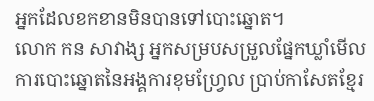អ្នកដែលខកខានមិនបានទៅបោះឆ្នោត។
លោក កន សាវាង្ស អ្នកសម្របសម្រួលផ្នែកឃ្លាំមើលការបោះឆ្នោតនៃអង្គការខុមហ្វ្រែល ប្រាប់កាសែតខ្មែរ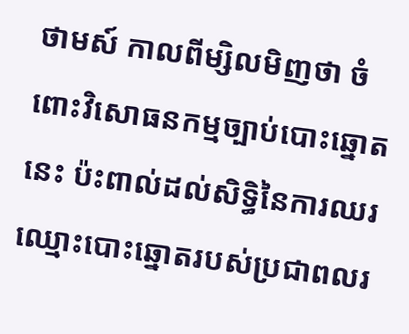ថាមស៍ កាលពីម្សិលមិញថា ចំពោះវិសោធនកម្មច្បាប់បោះឆ្នោតនេះ ប៉ះពាល់ដល់សិទ្ធិនៃការឈរឈ្មោះបោះឆ្នោតរបស់ប្រជាពលរ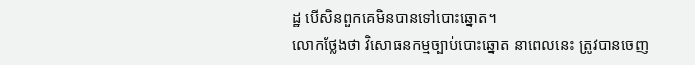ដ្ឋ បើសិនពួកគេមិនបានទៅបោះឆ្នោត។
លោកថ្លែងថា វិសោធនកម្មច្បាប់បោះឆ្នោត នាពេលនេះ ត្រូវបានចេញ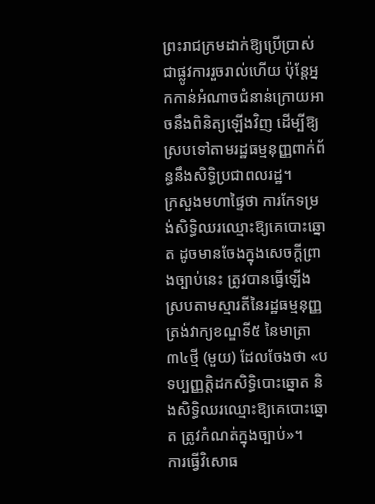ព្រះរាជក្រមដាក់ឱ្យប្រើប្រាស់ជាផ្លូវការរួចរាល់ហើយ ប៉ុន្តែអ្នកកាន់អំណាចជំនាន់ក្រោយអាចនឹងពិនិត្យឡើងវិញ ដើម្បីឱ្យស្របទៅតាមរដ្ឋធម្មនុញ្ញពាក់ព័ន្ធនឹងសិទ្ធិប្រជាពលរដ្ឋ។
ក្រសួងមហាផ្ទៃថា ការកែទម្រង់សិទ្ធិឈរឈ្មោះឱ្យគេបោះឆ្នោត ដូចមានចែងក្នុងសេចក្តីព្រាងច្បាប់នេះ ត្រូវបានធ្វើឡើងស្របតាមស្មារតីនៃរដ្ឋធម្មនុញ្ញ ត្រង់វាក្យខណ្ឌទី៥ នៃមាត្រា៣៤ថ្មី (មួយ) ដែលចែងថា «បទប្បញ្ញត្តិដកសិទ្ធិបោះឆ្នោត និងសិទ្ធិឈរឈ្មោះឱ្យគេបោះឆ្នោត ត្រូវកំណត់ក្នុងច្បាប់»។
ការធ្វើវិសោធ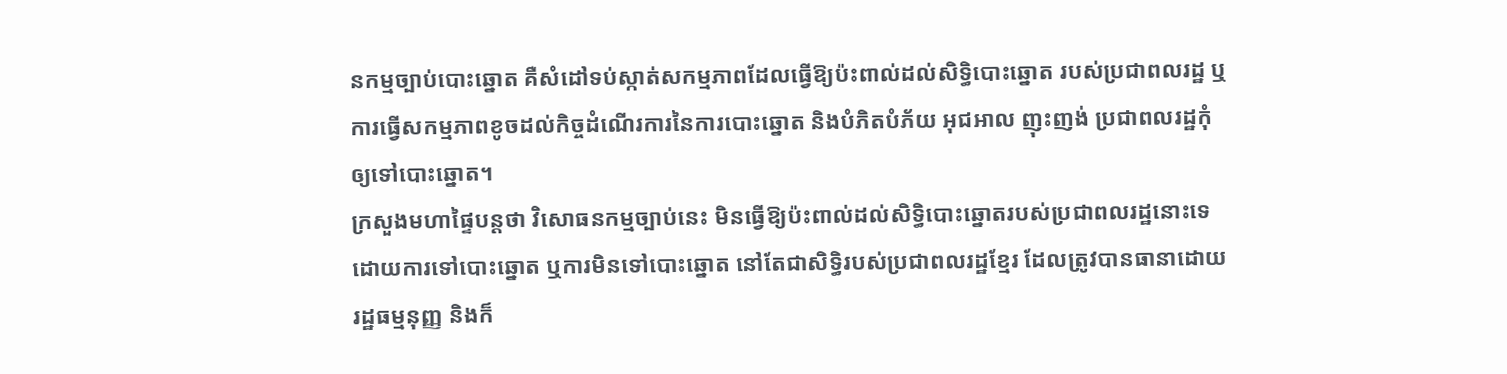នកម្មច្បាប់បោះឆ្នោត គឺសំដៅទប់ស្កាត់សកម្មភាពដែលធ្វើឱ្យប៉ះពាល់ដល់សិទ្ធិបោះឆ្នោត របស់ប្រជាពលរដ្ឋ ឬការធ្វើសកម្មភាពខូចដល់កិច្ចដំណើរការនៃការបោះឆ្នោត និងបំភិតបំភ័យ អុជអាល ញុះញង់ ប្រជាពលរដ្ឋកុំឲ្យទៅបោះឆ្នោត។
ក្រសួងមហាផ្ទៃបន្តថា វិសោធនកម្មច្បាប់នេះ មិនធ្វើឱ្យប៉ះពាល់ដល់សិទ្ធិបោះឆ្នោតរបស់ប្រជាពលរដ្ឋនោះទេ ដោយការទៅបោះឆ្នោត ឬការមិនទៅបោះឆ្នោត នៅតែជាសិទ្ធិរបស់ប្រជាពលរដ្ឋខ្មែរ ដែលត្រូវបានធានាដោយរដ្ឋធម្មនុញ្ញ និងក៏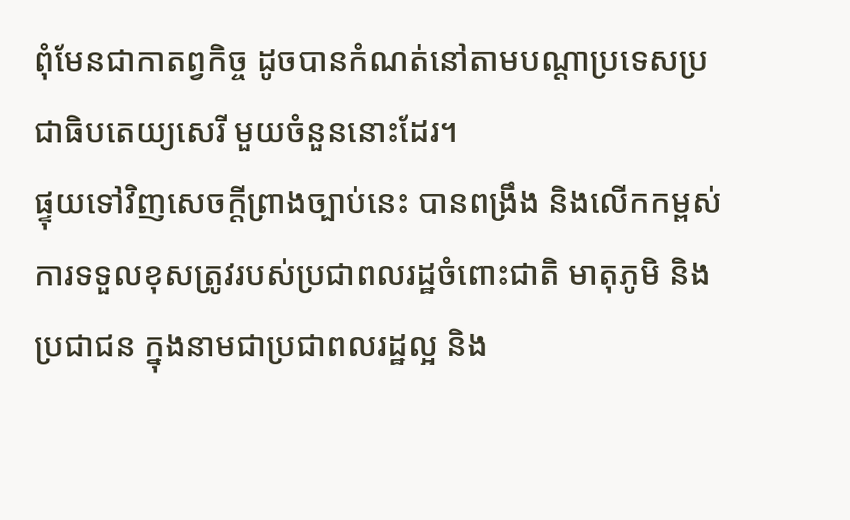ពុំមែនជាកាតព្វកិច្ច ដូចបានកំណត់នៅតាមបណ្តាប្រទេសប្រជាធិបតេយ្យសេរី មួយចំនួននោះដែរ។
ផ្ទុយទៅវិញសេចក្តីព្រាងច្បាប់នេះ បានពង្រឹង និងលើកកម្ពស់ការទទួលខុសត្រូវរបស់ប្រជាពលរដ្ឋចំពោះជាតិ មាតុភូមិ និងប្រជាជន ក្នុងនាមជាប្រជាពលរដ្ឋល្អ និង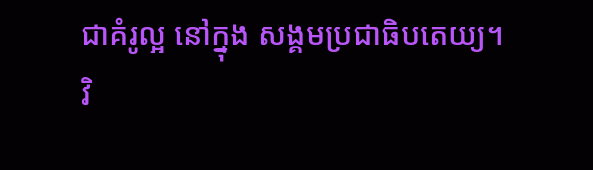ជាគំរូល្អ នៅក្នុង សង្គមប្រជាធិបតេយ្យ។
វិ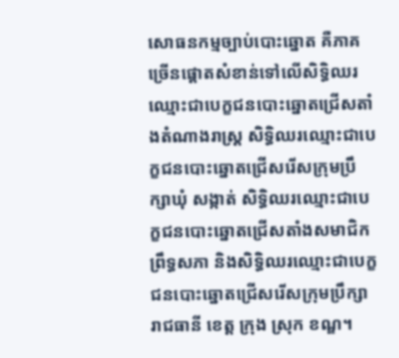សោធនកម្មច្បាប់បោះឆ្នោត គឺភាគច្រើនផ្ដោតសំខាន់ទៅលើសិទ្ធិឈរឈ្មោះជាបេក្ខជនបោះឆ្នោតជ្រើសតាំងតំណាងរាស្ត្រ សិទ្ធិឈរឈ្មោះជាបេក្ខជនបោះឆ្នោតជ្រើសរើសក្រុមប្រឹក្សាឃុំ សង្កាត់ សិទ្ធិឈរឈ្មោះជាបេក្ខជនបោះឆ្នោតជ្រើសតាំងសមាជិកព្រឹទ្ធសភា និងសិទ្ធិឈរឈ្មោះជាបេក្ខជនបោះឆ្នោតជ្រើសរើសក្រុមប្រឹក្សារាជធានី ខេត្ត ក្រុង ស្រុក ខណ្ឌ។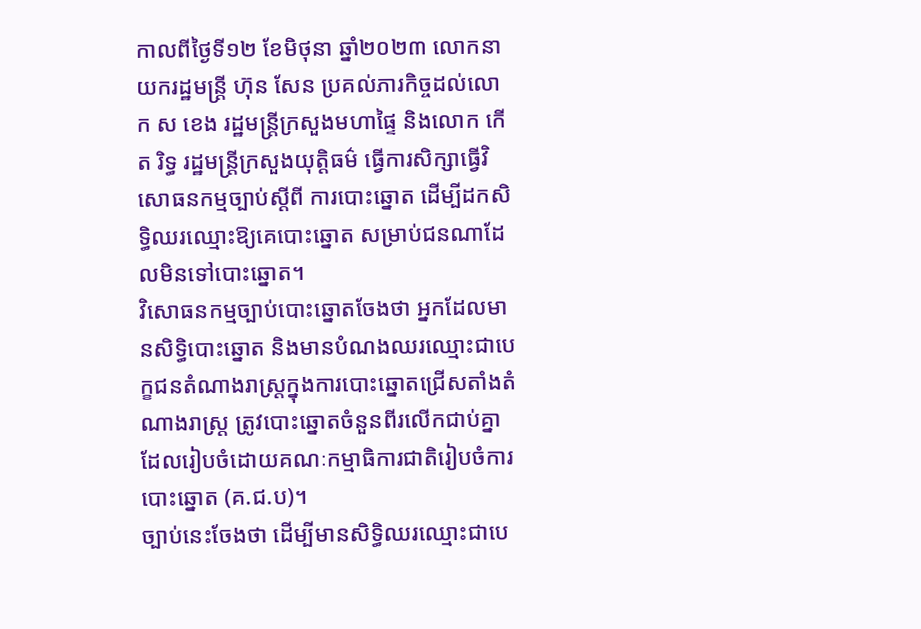កាលពីថ្ងៃទី១២ ខែមិថុនា ឆ្នាំ២០២៣ លោកនាយករដ្ឋមន្ត្រី ហ៊ុន សែន ប្រគល់ភារកិច្ចដល់លោក ស ខេង រដ្ឋមន្ត្រីក្រសួងមហាផ្ទៃ និងលោក កើត រិទ្ធ រដ្ឋមន្ត្រីក្រសួងយុត្តិធម៌ ធ្វើការសិក្សាធ្វើវិសោធនកម្មច្បាប់ស្តីពី ការបោះឆ្នោត ដើម្បីដកសិទ្ធិឈរឈ្មោះឱ្យគេបោះឆ្នោត សម្រាប់ជនណាដែលមិនទៅបោះឆ្នោត។
វិសោធនកម្មច្បាប់បោះឆ្នោតចែងថា អ្នកដែលមានសិទ្ធិបោះឆ្នោត និងមានបំណងឈរឈ្មោះជាបេក្ខជនតំណាងរាស្រ្តក្នុងការបោះឆ្នោតជ្រើសតាំងតំណាងរាស្រ្ត ត្រូវបោះឆ្នោតចំនួនពីរលើកជាប់គ្នា ដែលរៀបចំដោយគណៈកម្មាធិការជាតិរៀបចំការបោះឆ្នោត (គ.ជ.ប)។
ច្បាប់នេះចែងថា ដើម្បីមានសិទ្ធិឈរឈ្មោះជាបេ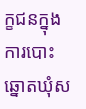ក្ខជនក្នុងការបោះឆ្នោតឃុំស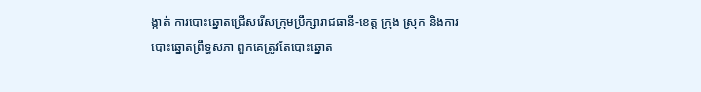ង្កាត់ ការបោះឆ្នោតជ្រើសរើសក្រុមប្រឹក្សារាជធានី-ខេត្ត ក្រុង ស្រុក និងការបោះឆ្នោតព្រឹទ្ធសភា ពួកគេត្រូវតែបោះឆ្នោត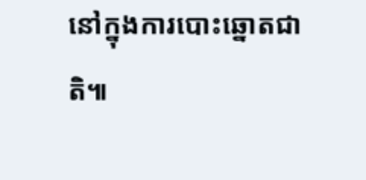នៅក្នុងការបោះឆ្នោតជាតិ៕